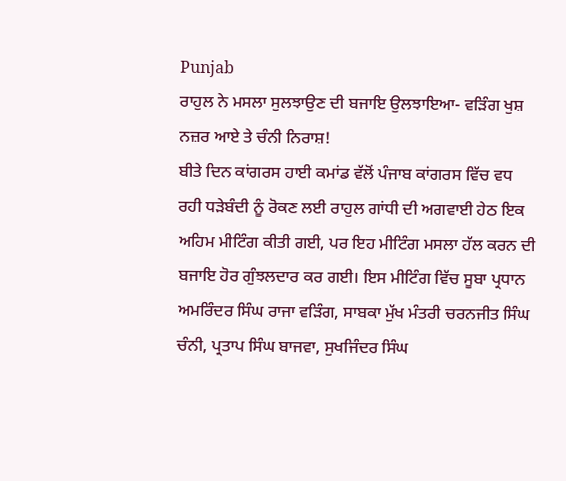Punjab
ਰਾਹੁਲ ਨੇ ਮਸਲਾ ਸੁਲਝਾਉਣ ਦੀ ਬਜਾਇ ਉਲਝਾਇਆ- ਵੜਿੰਗ ਖੁਸ਼ ਨਜ਼ਰ ਆਏ ਤੇ ਚੰਨੀ ਨਿਰਾਸ਼!
ਬੀਤੇ ਦਿਨ ਕਾਂਗਰਸ ਹਾਈ ਕਮਾਂਡ ਵੱਲੋਂ ਪੰਜਾਬ ਕਾਂਗਰਸ ਵਿੱਚ ਵਧ ਰਹੀ ਧੜੇਬੰਦੀ ਨੂੰ ਰੋਕਣ ਲਈ ਰਾਹੁਲ ਗਾਂਧੀ ਦੀ ਅਗਵਾਈ ਹੇਠ ਇਕ ਅਹਿਮ ਮੀਟਿੰਗ ਕੀਤੀ ਗਈ, ਪਰ ਇਹ ਮੀਟਿੰਗ ਮਸਲਾ ਹੱਲ ਕਰਨ ਦੀ ਬਜਾਇ ਹੋਰ ਗੁੰਝਲਦਾਰ ਕਰ ਗਈ। ਇਸ ਮੀਟਿੰਗ ਵਿੱਚ ਸੂਬਾ ਪ੍ਰਧਾਨ ਅਮਰਿੰਦਰ ਸਿੰਘ ਰਾਜਾ ਵੜਿੰਗ, ਸਾਬਕਾ ਮੁੱਖ ਮੰਤਰੀ ਚਰਨਜੀਤ ਸਿੰਘ ਚੰਨੀ, ਪ੍ਰਤਾਪ ਸਿੰਘ ਬਾਜਵਾ, ਸੁਖਜਿੰਦਰ ਸਿੰਘ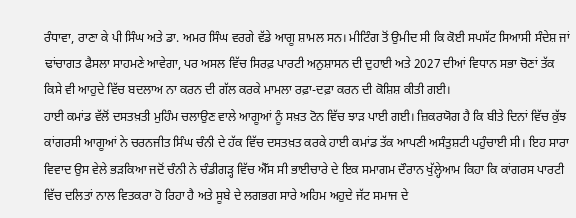ਰੰਧਾਵਾ, ਰਾਣਾ ਕੇ ਪੀ ਸਿੰਘ ਅਤੇ ਡਾ. ਅਮਰ ਸਿੰਘ ਵਰਗੇ ਵੱਡੇ ਆਗੂ ਸ਼ਾਮਲ ਸਨ। ਮੀਟਿੰਗ ਤੋਂ ਉਮੀਦ ਸੀ ਕਿ ਕੋਈ ਸਪਸੱਟ ਸਿਆਸੀ ਸੰਦੇਸ਼ ਜਾਂ ਢਾਂਚਾਗਤ ਫੈਸਲਾ ਸਾਹਮਣੇ ਆਵੇਗਾ, ਪਰ ਅਸਲ ਵਿੱਚ ਸਿਰਫ਼ ਪਾਰਟੀ ਅਨੁਸ਼ਾਸਨ ਦੀ ਦੁਹਾਈ ਅਤੇ 2027 ਦੀਆਂ ਵਿਧਾਨ ਸਭਾ ਚੋਣਾਂ ਤੱਕ ਕਿਸੇ ਵੀ ਆਹੁਦੇ ਵਿੱਚ ਬਦਲਾਅ ਨਾ ਕਰਨ ਦੀ ਗੱਲ ਕਰਕੇ ਮਾਮਲਾ ਰਫ਼ਾ-ਦਫ਼ਾ ਕਰਨ ਦੀ ਕੋਸ਼ਿਸ਼ ਕੀਤੀ ਗਈ।
ਹਾਈ ਕਮਾਂਡ ਵੱਲੋਂ ਦਸਤਖ਼ਤੀ ਮੁਹਿੰਮ ਚਲਾਉਣ ਵਾਲੇ ਆਗੂਆਂ ਨੂੰ ਸਖ਼ਤ ਟੋਨ ਵਿੱਚ ਝਾੜ ਪਾਈ ਗਈ। ਜ਼ਿਕਰਯੋਗ ਹੈ ਕਿ ਬੀਤੇ ਦਿਨਾਂ ਵਿੱਚ ਕੁੱਝ ਕਾਂਗਰਸੀ ਆਗੂਆਂ ਨੇ ਚਰਨਜੀਤ ਸਿੰਘ ਚੰਨੀ ਦੇ ਹੱਕ ਵਿੱਚ ਦਸਤਖ਼ਤ ਕਰਕੇ ਹਾਈ ਕਮਾਂਡ ਤੱਕ ਆਪਣੀ ਅਸੰਤੁਸ਼ਟੀ ਪਹੁੰਚਾਈ ਸੀ। ਇਹ ਸਾਰਾ ਵਿਵਾਦ ਉਸ ਵੇਲੇ ਭੜਕਿਆ ਜਦੋਂ ਚੰਨੀ ਨੇ ਚੰਡੀਗੜ੍ਹ ਵਿੱਚ ਐੱਸ ਸੀ ਭਾਈਚਾਰੇ ਦੇ ਇਕ ਸਮਾਗਮ ਦੌਰਾਨ ਖੁੱਲ੍ਹੇਆਮ ਕਿਹਾ ਕਿ ਕਾਂਗਰਸ ਪਾਰਟੀ ਵਿੱਚ ਦਲਿਤਾਂ ਨਾਲ ਵਿਤਕਰਾ ਹੋ ਰਿਹਾ ਹੈ ਅਤੇ ਸੂਬੇ ਦੇ ਲਗਭਗ ਸਾਰੇ ਅਹਿਮ ਅਹੁਦੇ ਜੱਟ ਸਮਾਜ ਦੇ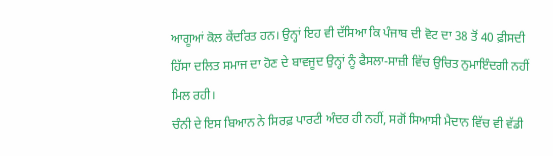ਆਗੂਆਂ ਕੋਲ ਕੇਂਦਰਿਤ ਹਨ। ਉਨ੍ਹਾਂ ਇਹ ਵੀ ਦੱਸਿਆ ਕਿ ਪੰਜਾਬ ਦੀ ਵੋਟ ਦਾ 38 ਤੋਂ 40 ਫ਼ੀਸਦੀ ਹਿੱਸਾ ਦਲਿਤ ਸਮਾਜ ਦਾ ਹੋਣ ਦੇ ਬਾਵਜੂਦ ਉਨ੍ਹਾਂ ਨੂੰ ਫੈਸਲਾ-ਸਾਜ਼ੀ ਵਿੱਚ ਉਚਿਤ ਨੁਮਾਇੰਦਗੀ ਨਹੀਂ ਮਿਲ ਰਹੀ।
ਚੰਨੀ ਦੇ ਇਸ ਬਿਆਨ ਨੇ ਸਿਰਫ਼ ਪਾਰਟੀ ਅੰਦਰ ਹੀ ਨਹੀਂ, ਸਗੋਂ ਸਿਆਸੀ ਮੈਦਾਨ ਵਿੱਚ ਵੀ ਵੱਡੀ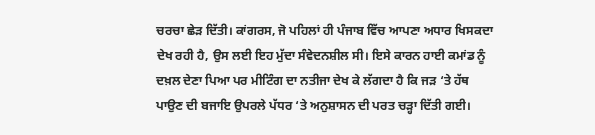ਚਰਚਾ ਛੇੜ ਦਿੱਤੀ। ਕਾਂਗਰਸ, ਜੋ ਪਹਿਲਾਂ ਹੀ ਪੰਜਾਬ ਵਿੱਚ ਆਪਣਾ ਅਧਾਰ ਖਿਸਕਦਾ ਦੇਖ ਰਹੀ ਹੈ, ਉਸ ਲਈ ਇਹ ਮੁੱਦਾ ਸੰਵੇਦਨਸ਼ੀਲ ਸੀ। ਇਸੇ ਕਾਰਨ ਹਾਈ ਕਮਾਂਡ ਨੂੰ ਦਖ਼ਲ ਦੇਣਾ ਪਿਆ ਪਰ ਮੀਟਿੰਗ ਦਾ ਨਤੀਜਾ ਦੇਖ ਕੇ ਲੱਗਦਾ ਹੈ ਕਿ ਜੜ ‘ਤੇ ਹੱਥ ਪਾਉਣ ਦੀ ਬਜਾਇ ਉਪਰਲੇ ਪੱਧਰ ‘ਤੇ ਅਨੁਸ਼ਾਸਨ ਦੀ ਪਰਤ ਚੜ੍ਹਾ ਦਿੱਤੀ ਗਈ।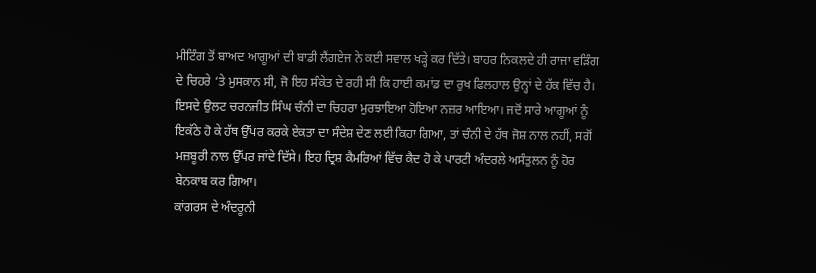ਮੀਟਿੰਗ ਤੋਂ ਬਾਅਦ ਆਗੂਆਂ ਦੀ ਬਾਡੀ ਲੈਂਗਏਜ ਨੇ ਕਈ ਸਵਾਲ ਖੜ੍ਹੇ ਕਰ ਦਿੱਤੇ। ਬਾਹਰ ਨਿਕਲਦੇ ਹੀ ਰਾਜਾ ਵੜਿੰਗ ਦੇ ਚਿਹਰੇ ‘ਤੇ ਮੁਸਕਾਨ ਸੀ, ਜੋ ਇਹ ਸੰਕੇਤ ਦੇ ਰਹੀ ਸੀ ਕਿ ਹਾਈ ਕਮਾਂਡ ਦਾ ਰੁਖ ਫਿਲਹਾਲ ਉਨ੍ਹਾਂ ਦੇ ਹੱਕ ਵਿੱਚ ਹੈ। ਇਸਦੇ ਉਲਟ ਚਰਨਜੀਤ ਸਿੰਘ ਚੰਨੀ ਦਾ ਚਿਹਰਾ ਮੁਰਝਾਇਆ ਹੋਇਆ ਨਜ਼ਰ ਆਇਆ। ਜਦੋਂ ਸਾਰੇ ਆਗੂਆਂ ਨੂੰ ਇਕੱਠੇ ਹੋ ਕੇ ਹੱਥ ਉੱਪਰ ਕਰਕੇ ਏਕਤਾ ਦਾ ਸੰਦੇਸ਼ ਦੇਣ ਲਈ ਕਿਹਾ ਗਿਆ, ਤਾਂ ਚੰਨੀ ਦੇ ਹੱਥ ਜੋਸ਼ ਨਾਲ ਨਹੀਂ, ਸਗੋਂ ਮਜ਼ਬੂਰੀ ਨਾਲ ਉੱਪਰ ਜਾਂਦੇ ਦਿੱਸੇ। ਇਹ ਦ੍ਰਿਸ਼ ਕੈਮਰਿਆਂ ਵਿੱਚ ਕੈਦ ਹੋ ਕੇ ਪਾਰਟੀ ਅੰਦਰਲੇ ਅਸੰਤੁਲਨ ਨੂੰ ਹੋਰ ਬੇਨਕਾਬ ਕਰ ਗਿਆ।
ਕਾਂਗਰਸ ਦੇ ਅੰਦਰੂਨੀ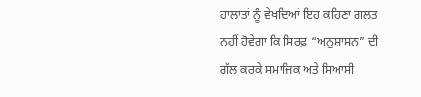ਹਾਲਾਤਾਂ ਨੂੰ ਵੇਖਦਿਆਂ ਇਹ ਕਹਿਣਾ ਗਲਤ ਨਹੀਂ ਹੋਵੇਗਾ ਕਿ ਸਿਰਫ਼ “ਅਨੁਸ਼ਾਸਨ” ਦੀ ਗੱਲ ਕਰਕੇ ਸਮਾਜਿਕ ਅਤੇ ਸਿਆਸੀ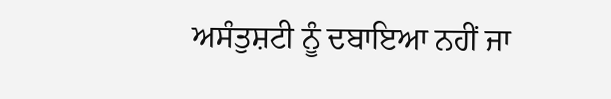ਅਸੰਤੁਸ਼ਟੀ ਨੂੰ ਦਬਾਇਆ ਨਹੀਂ ਜਾ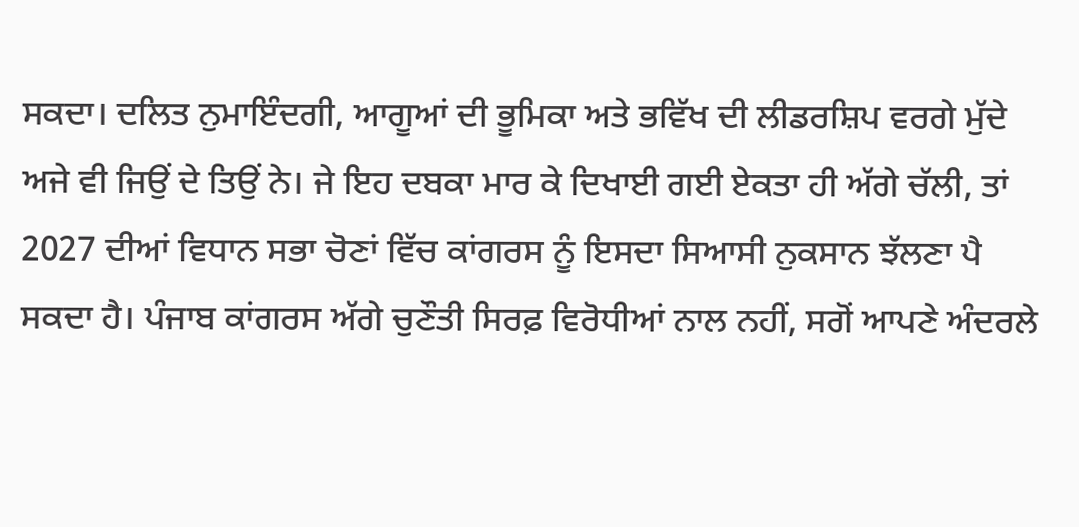ਸਕਦਾ। ਦਲਿਤ ਨੁਮਾਇੰਦਗੀ, ਆਗੂਆਂ ਦੀ ਭੂਮਿਕਾ ਅਤੇ ਭਵਿੱਖ ਦੀ ਲੀਡਰਸ਼ਿਪ ਵਰਗੇ ਮੁੱਦੇ ਅਜੇ ਵੀ ਜਿਉਂ ਦੇ ਤਿਉਂ ਨੇ। ਜੇ ਇਹ ਦਬਕਾ ਮਾਰ ਕੇ ਦਿਖਾਈ ਗਈ ਏਕਤਾ ਹੀ ਅੱਗੇ ਚੱਲੀ, ਤਾਂ 2027 ਦੀਆਂ ਵਿਧਾਨ ਸਭਾ ਚੋਣਾਂ ਵਿੱਚ ਕਾਂਗਰਸ ਨੂੰ ਇਸਦਾ ਸਿਆਸੀ ਨੁਕਸਾਨ ਝੱਲਣਾ ਪੈ ਸਕਦਾ ਹੈ। ਪੰਜਾਬ ਕਾਂਗਰਸ ਅੱਗੇ ਚੁਣੌਤੀ ਸਿਰਫ਼ ਵਿਰੋਧੀਆਂ ਨਾਲ ਨਹੀਂ, ਸਗੋਂ ਆਪਣੇ ਅੰਦਰਲੇ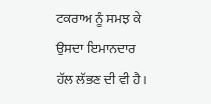ਟਕਰਾਅ ਨੂੰ ਸਮਝ ਕੇ ਉਸਦਾ ਇਮਾਨਦਾਰ ਹੱਲ ਲੱਭਣ ਦੀ ਵੀ ਹੈ।